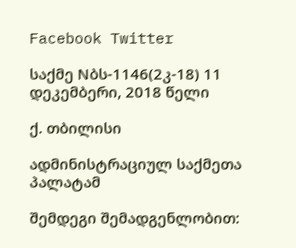Facebook Twitter

საქმე Nბს-1146(2კ-18) 11 დეკემბერი, 2018 წელი

ქ. თბილისი

ადმინისტრაციულ საქმეთა პალატამ

შემდეგი შემადგენლობით: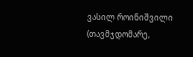ვასილ როინიშვილი (თავმჯდომარე,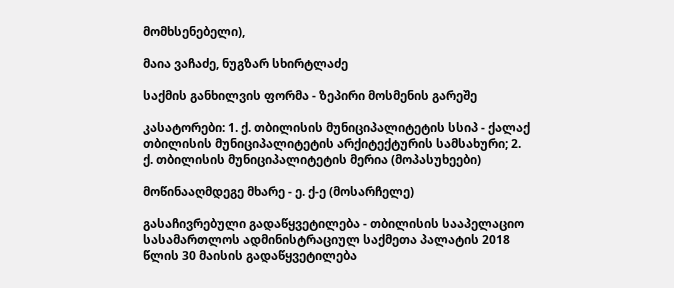მომხსენებელი),

მაია ვაჩაძე, ნუგზარ სხირტლაძე

საქმის განხილვის ფორმა - ზეპირი მოსმენის გარეშე

კასატორები: 1. ქ. თბილისის მუნიციპალიტეტის სსიპ - ქალაქ თბილისის მუნიციპალიტეტის არქიტექტურის სამსახური; 2. ქ. თბილისის მუნიციპალიტეტის მერია (მოპასუხეები)

მოწინააღმდეგე მხარე - ე. ქ-ე (მოსარჩელე)

გასაჩივრებული გადაწყვეტილება - თბილისის სააპელაციო სასამართლოს ადმინისტრაციულ საქმეთა პალატის 2018 წლის 30 მაისის გადაწყვეტილება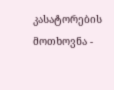კასატორების მოთხოვნა -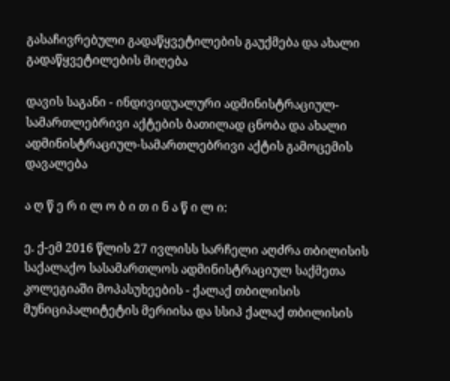გასაჩივრებული გადაწყვეტილების გაუქმება და ახალი გადაწყვეტილების მიღება

დავის საგანი - ინდივიდუალური ადმინისტრაციულ-სამართლებრივი აქტების ბათილად ცნობა და ახალი ადმინისტრაციულ-სამართლებრივი აქტის გამოცემის დავალება

ა ღ წ ე რ ი ლ ო ბ ი თ ი ნ ა წ ი ლ ი:

ე. ქ-ემ 2016 წლის 27 ივლისს სარჩელი აღძრა თბილისის საქალაქო სასამართლოს ადმინისტრაციულ საქმეთა კოლეგიაში მოპასუხეების - ქალაქ თბილისის მუნიციპალიტეტის მერიისა და სსიპ ქალაქ თბილისის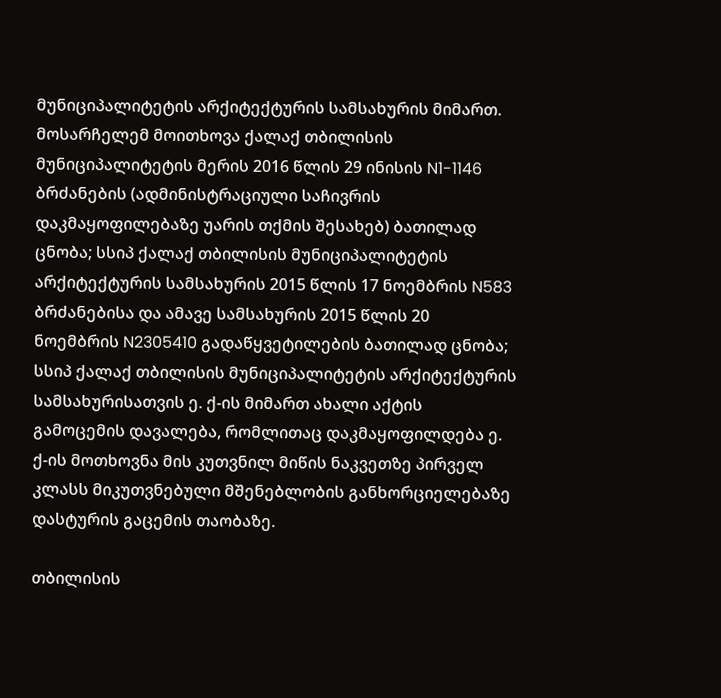მუნიციპალიტეტის არქიტექტურის სამსახურის მიმართ. მოსარჩელემ მოითხოვა ქალაქ თბილისის მუნიციპალიტეტის მერის 2016 წლის 29 ინისის N1-1146 ბრძანების (ადმინისტრაციული საჩივრის დაკმაყოფილებაზე უარის თქმის შესახებ) ბათილად ცნობა; სსიპ ქალაქ თბილისის მუნიციპალიტეტის არქიტექტურის სამსახურის 2015 წლის 17 ნოემბრის N583 ბრძანებისა და ამავე სამსახურის 2015 წლის 20 ნოემბრის N2305410 გადაწყვეტილების ბათილად ცნობა; სსიპ ქალაქ თბილისის მუნიციპალიტეტის არქიტექტურის სამსახურისათვის ე. ქ-ის მიმართ ახალი აქტის გამოცემის დავალება, რომლითაც დაკმაყოფილდება ე. ქ-ის მოთხოვნა მის კუთვნილ მიწის ნაკვეთზე პირველ კლასს მიკუთვნებული მშენებლობის განხორციელებაზე დასტურის გაცემის თაობაზე.

თბილისის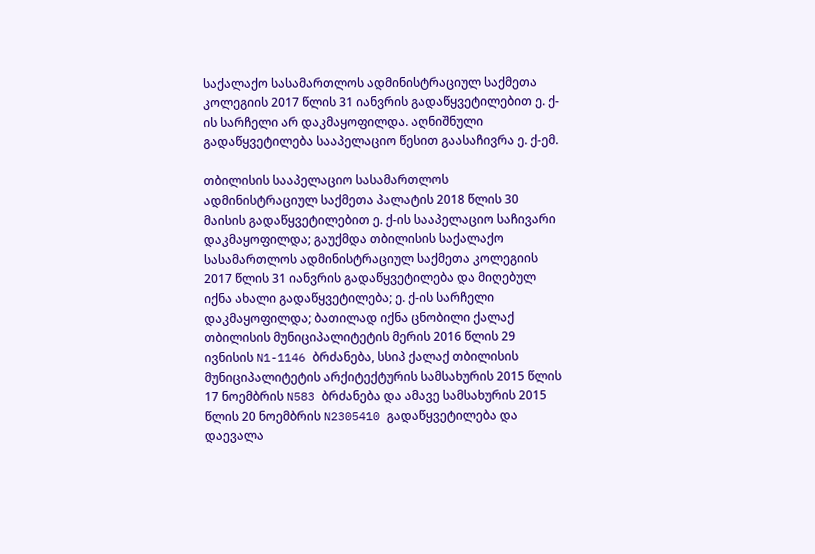საქალაქო სასამართლოს ადმინისტრაციულ საქმეთა კოლეგიის 2017 წლის 31 იანვრის გადაწყვეტილებით ე. ქ-ის სარჩელი არ დაკმაყოფილდა. აღნიშნული გადაწყვეტილება სააპელაციო წესით გაასაჩივრა ე. ქ-ემ.

თბილისის სააპელაციო სასამართლოს ადმინისტრაციულ საქმეთა პალატის 2018 წლის 30 მაისის გადაწყვეტილებით ე. ქ-ის სააპელაციო საჩივარი დაკმაყოფილდა; გაუქმდა თბილისის საქალაქო სასამართლოს ადმინისტრაციულ საქმეთა კოლეგიის 2017 წლის 31 იანვრის გადაწყვეტილება და მიღებულ იქნა ახალი გადაწყვეტილება; ე. ქ-ის სარჩელი დაკმაყოფილდა; ბათილად იქნა ცნობილი ქალაქ თბილისის მუნიციპალიტეტის მერის 2016 წლის 29 ივნისის N1-1146 ბრძანება, სსიპ ქალაქ თბილისის მუნიციპალიტეტის არქიტექტურის სამსახურის 2015 წლის 17 ნოემბრის N583 ბრძანება და ამავე სამსახურის 2015 წლის 20 ნოემბრის N2305410 გადაწყვეტილება და დაევალა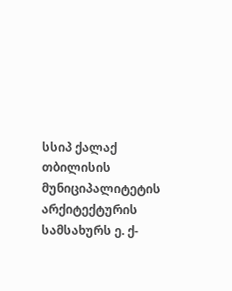სსიპ ქალაქ თბილისის მუნიციპალიტეტის არქიტექტურის სამსახურს ე. ქ-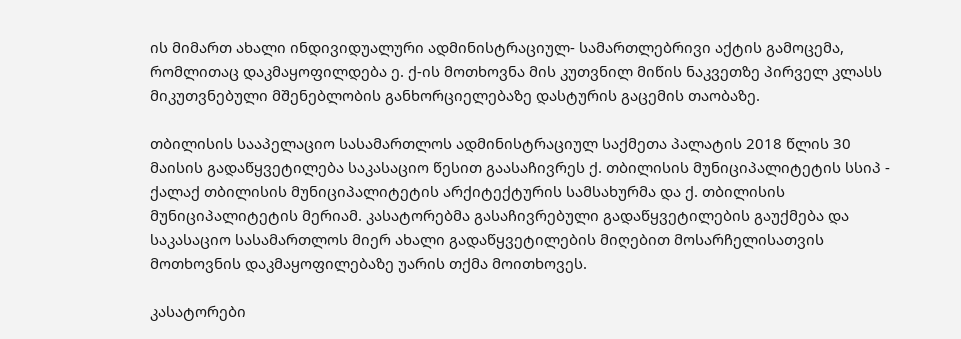ის მიმართ ახალი ინდივიდუალური ადმინისტრაციულ- სამართლებრივი აქტის გამოცემა, რომლითაც დაკმაყოფილდება ე. ქ-ის მოთხოვნა მის კუთვნილ მიწის ნაკვეთზე პირველ კლასს მიკუთვნებული მშენებლობის განხორციელებაზე დასტურის გაცემის თაობაზე.

თბილისის სააპელაციო სასამართლოს ადმინისტრაციულ საქმეთა პალატის 2018 წლის 30 მაისის გადაწყვეტილება საკასაციო წესით გაასაჩივრეს ქ. თბილისის მუნიციპალიტეტის სსიპ - ქალაქ თბილისის მუნიციპალიტეტის არქიტექტურის სამსახურმა და ქ. თბილისის მუნიციპალიტეტის მერიამ. კასატორებმა გასაჩივრებული გადაწყვეტილების გაუქმება და საკასაციო სასამართლოს მიერ ახალი გადაწყვეტილების მიღებით მოსარჩელისათვის მოთხოვნის დაკმაყოფილებაზე უარის თქმა მოითხოვეს.

კასატორები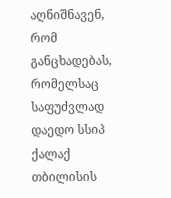აღნიშნავენ, რომ განცხადებას, რომელსაც საფუძვლად დაედო სსიპ ქალაქ თბილისის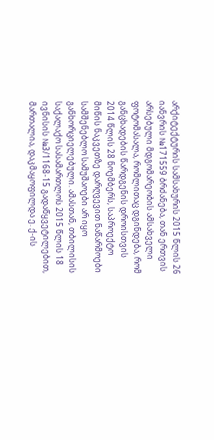არქიტექტურის სამსახურის 2015 წლის 26 იანვრის №171559 ბრძანება, თან ერთვის არსებული მდგომარეობის ამსახველი ფოტომასალა, რომლითაც დგინდება, რომ განცხადების წარდგენის დროისთვის 2014 წლის 28 ნოემბერს, საპროექტო მიწის ნაკვეთზე დარღვევით ნაწარმოები სამშენებლო სამუშაოები არ იყო განხორციელებული. ამასთან, თბილისის საქალაქო სასამართლოს 2015 წლის 18 ივნისის №3/1168-15 გადაწყვეტილებით, მართალია, დაკმაყოფილდა ე. ქ-ის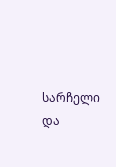სარჩელი და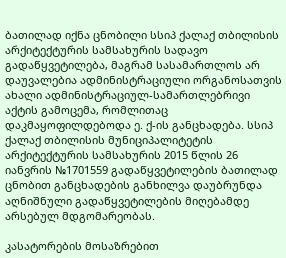ბათილად იქნა ცნობილი სსიპ ქალაქ თბილისის არქიტექტურის სამსახურის სადავო გადაწყვეტილება, მაგრამ სასამართლოს არ დაუვალებია ადმინისტრაციული ორგანოსათვის ახალი ადმინისტრაციულ-სამართლებრივი აქტის გამოცემა, რომლითაც დაკმაყოფილდებოდა ე. ქ-ის განცხადება. სსიპ ქალაქ თბილისის მუნიციპალიტეტის არქიტექტურის სამსახურის 2015 წლის 26 იანვრის №1701559 გადაწყვეტილების ბათილად ცნობით განცხადების განხილვა დაუბრუნდა აღნიშნული გადაწყვეტილების მიღებამდე არსებულ მდგომარეობას.

კასატორების მოსაზრებით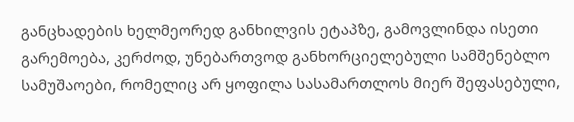განცხადების ხელმეორედ განხილვის ეტაპზე, გამოვლინდა ისეთი გარემოება, კერძოდ, უნებართვოდ განხორციელებული სამშენებლო სამუშაოები, რომელიც არ ყოფილა სასამართლოს მიერ შეფასებული,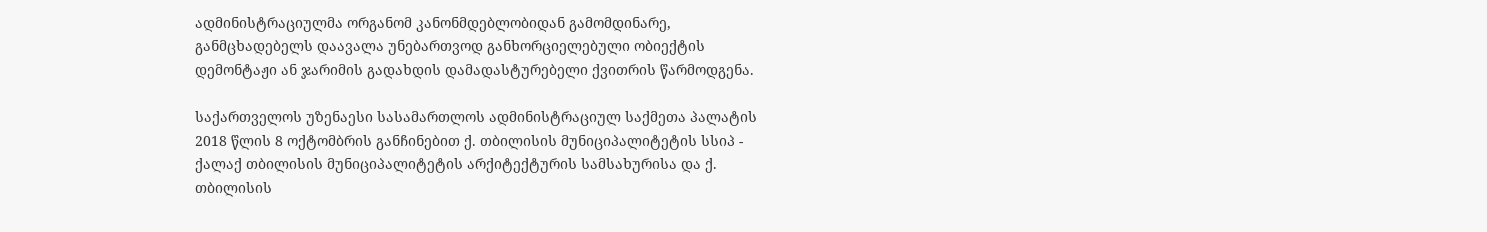ადმინისტრაციულმა ორგანომ კანონმდებლობიდან გამომდინარე, განმცხადებელს დაავალა უნებართვოდ განხორციელებული ობიექტის დემონტაჟი ან ჯარიმის გადახდის დამადასტურებელი ქვითრის წარმოდგენა.

საქართველოს უზენაესი სასამართლოს ადმინისტრაციულ საქმეთა პალატის 2018 წლის 8 ოქტომბრის განჩინებით ქ. თბილისის მუნიციპალიტეტის სსიპ - ქალაქ თბილისის მუნიციპალიტეტის არქიტექტურის სამსახურისა და ქ. თბილისის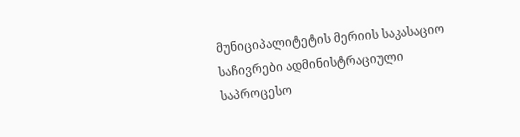მუნიციპალიტეტის მერიის საკასაციო საჩივრები ადმინისტრაციული საპროცესო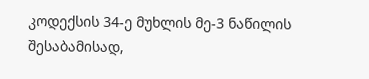კოდექსის 34-ე მუხლის მე-3 ნაწილის შესაბამისად,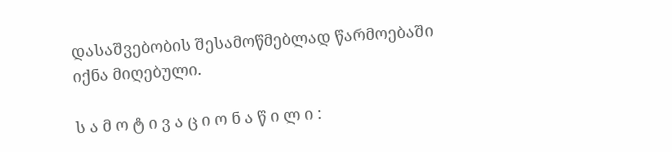დასაშვებობის შესამოწმებლად წარმოებაში იქნა მიღებული.

ს ა მ ო ტ ი ვ ა ც ი ო ნ ა წ ი ლ ი :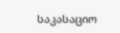საკასაციო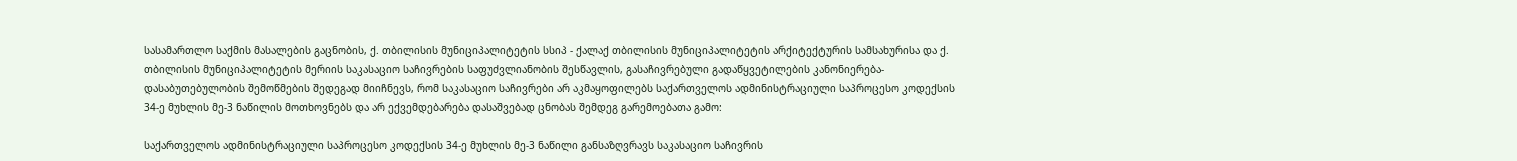სასამართლო საქმის მასალების გაცნობის, ქ. თბილისის მუნიციპალიტეტის სსიპ - ქალაქ თბილისის მუნიციპალიტეტის არქიტექტურის სამსახურისა და ქ. თბილისის მუნიციპალიტეტის მერიის საკასაციო საჩივრების საფუძვლიანობის შესწავლის, გასაჩივრებული გადაწყვეტილების კანონიერება-დასაბუთებულობის შემოწმების შედეგად მიიჩნევს, რომ საკასაციო საჩივრები არ აკმაყოფილებს საქართველოს ადმინისტრაციული საპროცესო კოდექსის 34-ე მუხლის მე-3 ნაწილის მოთხოვნებს და არ ექვემდებარება დასაშვებად ცნობას შემდეგ გარემოებათა გამო:

საქართველოს ადმინისტრაციული საპროცესო კოდექსის 34-ე მუხლის მე-3 ნაწილი განსაზღვრავს საკასაციო საჩივრის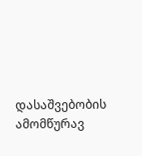დასაშვებობის ამომწურავ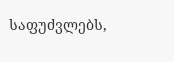საფუძვლებს,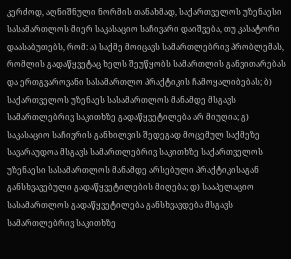კერძოდ, აღნიშნული ნორმის თანახმად, საქართველოს უზენაესი სასამართლოს მიერ საკასაციო საჩივარი დაიშვება, თუ კასატორი დაასაბუთებს, რომ: ა) საქმე მოიცავს სამართლებრივ პრობლემას, რომლის გადაწყვეტაც ხელს შეუწყობს სამართლის განვითარებას და ერთგვაროვანი სასამართლო პრაქტიკის ჩამოყალიბებას; ბ) საქართველოს უზენაეს სასამართლოს მანამდე მსგავს სამართლებრივ საკითხზე გადაწყვეტილება არ მიუღია; გ) საკასაციო საჩივრის განხილვის შედეგად მოცემულ საქმეზე სავარაუდოა მსგავს სამართლებრივ საკითხზე საქართველოს უზენაესი სასამართლოს მანამდე არსებული პრაქტიკისაგან განსხვავებული გადაწყვეტილების მიღება; დ) სააპელაციო სასამართლოს გადაწყვეტილება განსხვავდება მსგავს სამართლებრივ საკითხზე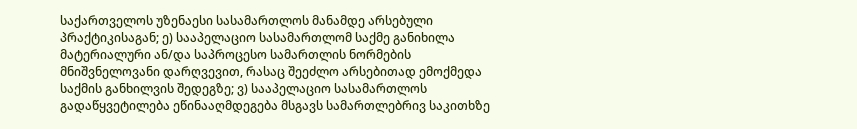საქართველოს უზენაესი სასამართლოს მანამდე არსებული პრაქტიკისაგან; ე) სააპელაციო სასამართლომ საქმე განიხილა მატერიალური ან/და საპროცესო სამართლის ნორმების მნიშვნელოვანი დარღვევით, რასაც შეეძლო არსებითად ემოქმედა საქმის განხილვის შედეგზე; ვ) სააპელაციო სასამართლოს გადაწყვეტილება ეწინააღმდეგება მსგავს სამართლებრივ საკითხზე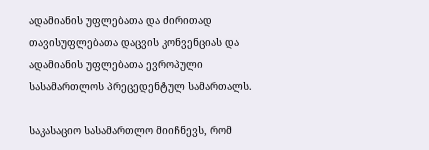ადამიანის უფლებათა და ძირითად თავისუფლებათა დაცვის კონვენციას და ადამიანის უფლებათა ევროპული სასამართლოს პრეცედენტულ სამართალს.

საკასაციო სასამართლო მიიჩნევს, რომ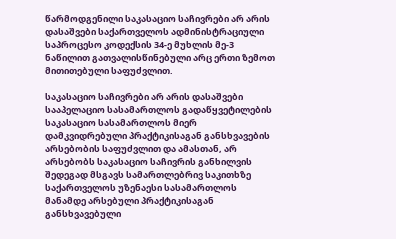წარმოდგენილი საკასაციო საჩივრები არ არის დასაშვები საქართველოს ადმინისტრაციული საპროცესო კოდექსის 34-ე მუხლის მე-3 ნაწილით გათვალისწინებული არც ერთი ზემოთ მითითებული საფუძვლით.

საკასაციო საჩივრები არ არის დასაშვები სააპელაციო სასამართლოს გადაწყვეტილების საკასაციო სასამართლოს მიერ დამკვიდრებული პრაქტიკისაგან განსხვავების არსებობის საფუძვლით და ამასთან, არ არსებობს საკასაციო საჩივრის განხილვის შედეგად მსგავს სამართლებრივ საკითხზე საქართველოს უზენაესი სასამართლოს მანამდე არსებული პრაქტიკისაგან განსხვავებული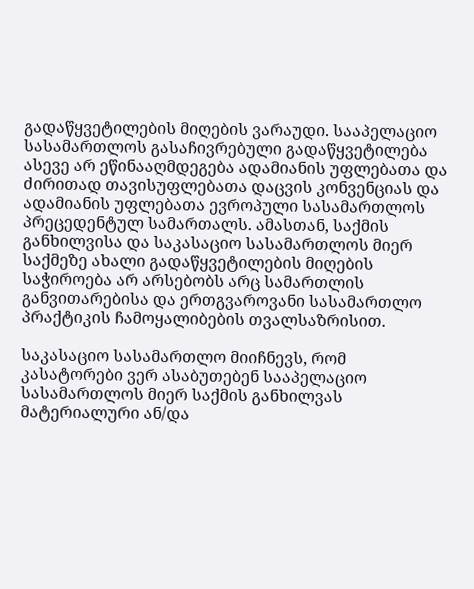გადაწყვეტილების მიღების ვარაუდი. სააპელაციო სასამართლოს გასაჩივრებული გადაწყვეტილება ასევე არ ეწინააღმდეგება ადამიანის უფლებათა და ძირითად თავისუფლებათა დაცვის კონვენციას და ადამიანის უფლებათა ევროპული სასამართლოს პრეცედენტულ სამართალს. ამასთან, საქმის განხილვისა და საკასაციო სასამართლოს მიერ საქმეზე ახალი გადაწყვეტილების მიღების საჭიროება არ არსებობს არც სამართლის განვითარებისა და ერთგვაროვანი სასამართლო პრაქტიკის ჩამოყალიბების თვალსაზრისით.

საკასაციო სასამართლო მიიჩნევს, რომ კასატორები ვერ ასაბუთებენ სააპელაციო სასამართლოს მიერ საქმის განხილვას მატერიალური ან/და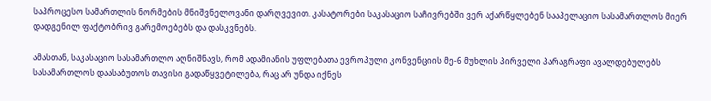საპროცესო სამართლის ნორმების მნიშვნელოვანი დარღვევით. კასატორები საკასაციო საჩივრებში ვერ აქარწყლებენ სააპელაციო სასამართლოს მიერ დადგენილ ფაქტობრივ გარემოებებს და დასკვნებს.

ამასთან, საკასაციო სასამართლო აღნიშნავს, რომ ადამიანის უფლებათა ევროპული კონვენციის მე-6 მუხლის პირველი პარაგრაფი ავალდებულებს სასამართლოს დაასაბუთოს თავისი გადაწყვეტილება, რაც არ უნდა იქნეს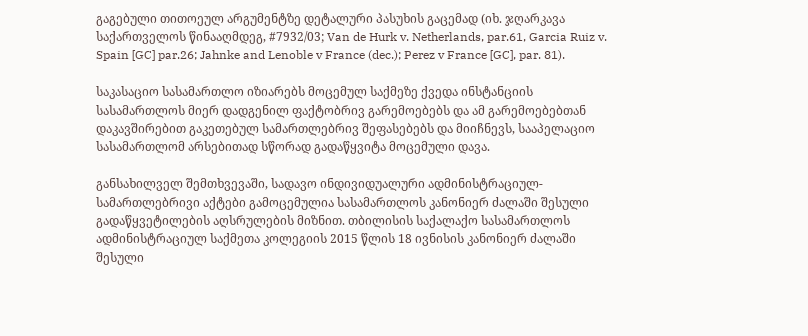გაგებული თითოეულ არგუმენტზე დეტალური პასუხის გაცემად (იხ. ჯღარკავა საქართველოს წინააღმდეგ, #7932/03; Van de Hurk v. Netherlands, par.61, Garcia Ruiz v. Spain [GC] par.26; Jahnke and Lenoble v France (dec.); Perez v France [GC], par. 81).

საკასაციო სასამართლო იზიარებს მოცემულ საქმეზე ქვედა ინსტანციის სასამართლოს მიერ დადგენილ ფაქტობრივ გარემოებებს და ამ გარემოებებთან დაკავშირებით გაკეთებულ სამართლებრივ შეფასებებს და მიიჩნევს, სააპელაციო სასამართლომ არსებითად სწორად გადაწყვიტა მოცემული დავა.

განსახილველ შემთხვევაში, სადავო ინდივიდუალური ადმინისტრაციულ-სამართლებრივი აქტები გამოცემულია სასამართლოს კანონიერ ძალაში შესული გადაწყვეტილების აღსრულების მიზნით. თბილისის საქალაქო სასამართლოს ადმინისტრაციულ საქმეთა კოლეგიის 2015 წლის 18 ივნისის კანონიერ ძალაში შესული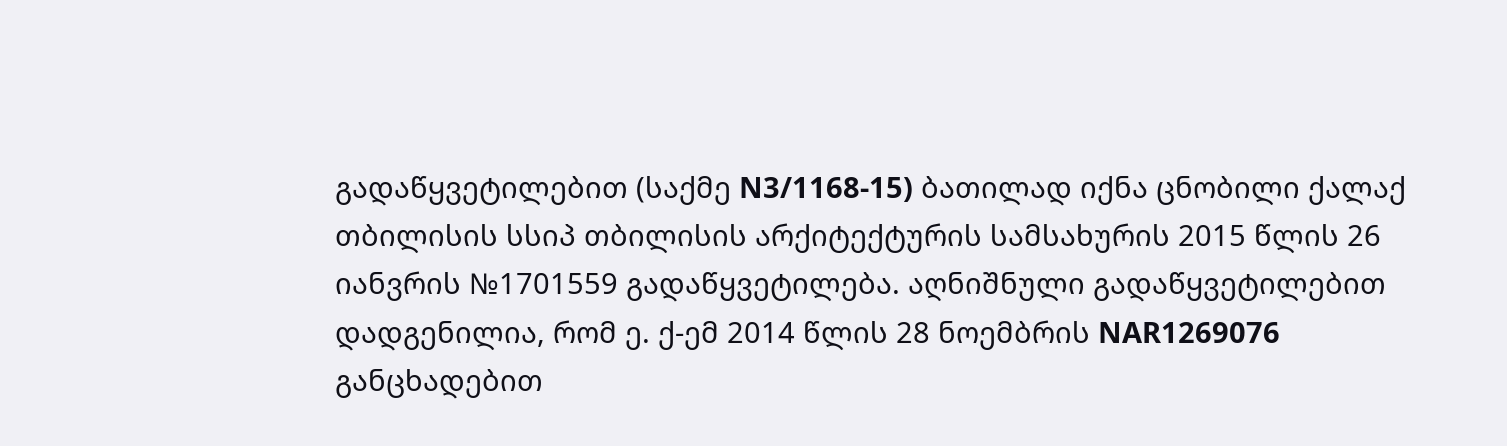გადაწყვეტილებით (საქმე N3/1168-15) ბათილად იქნა ცნობილი ქალაქ თბილისის სსიპ თბილისის არქიტექტურის სამსახურის 2015 წლის 26 იანვრის №1701559 გადაწყვეტილება. აღნიშნული გადაწყვეტილებით დადგენილია, რომ ე. ქ-ემ 2014 წლის 28 ნოემბრის NAR1269076 განცხადებით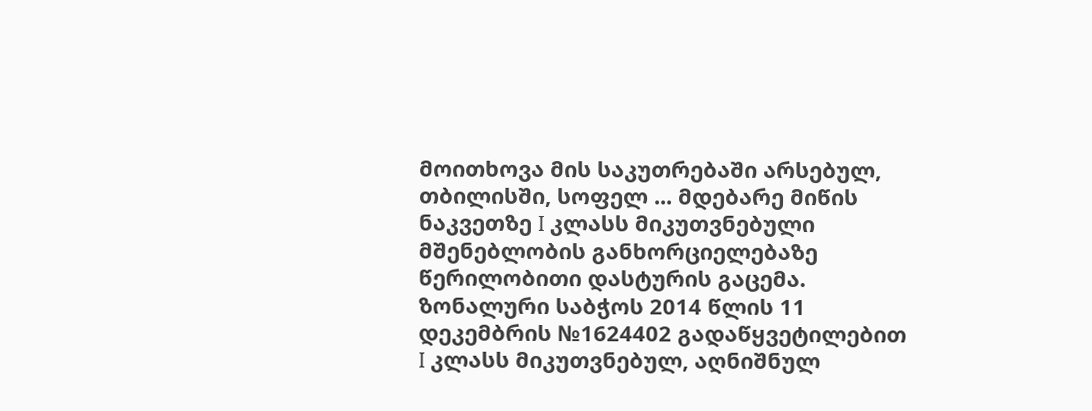მოითხოვა მის საკუთრებაში არსებულ, თბილისში, სოფელ ... მდებარე მიწის ნაკვეთზე I კლასს მიკუთვნებული მშენებლობის განხორციელებაზე წერილობითი დასტურის გაცემა. ზონალური საბჭოს 2014 წლის 11 დეკემბრის №1624402 გადაწყვეტილებით I კლასს მიკუთვნებულ, აღნიშნულ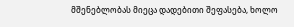მშენებლობას მიეცა დადებითი შეფასება, ხოლო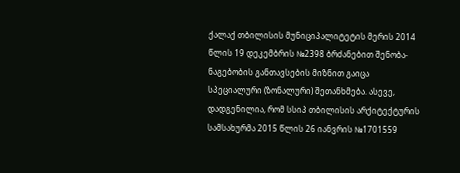ქალაქ თბილისის მუნიციპალიტეტის მერის 2014 წლის 19 დეკემბრის №2398 ბრძანებით შენობა-ნაგებობის განთავსების მიზნით გაიცა სპეციალური (ზონალური) შეთანხმება. ასევე, დადგენილია, რომ სსიპ თბილისის არქიტექტურის სამსახურმა 2015 წლის 26 იანვრის №1701559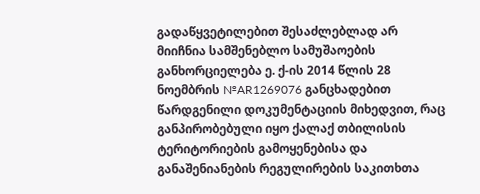გადაწყვეტილებით შესაძლებლად არ მიიჩნია სამშენებლო სამუშაოების განხორციელება ე. ქ-ის 2014 წლის 28 ნოემბრის №AR1269076 განცხადებით წარდგენილი დოკუმენტაციის მიხედვით, რაც განპირობებული იყო ქალაქ თბილისის ტერიტორიების გამოყენებისა და განაშენიანების რეგულირების საკითხთა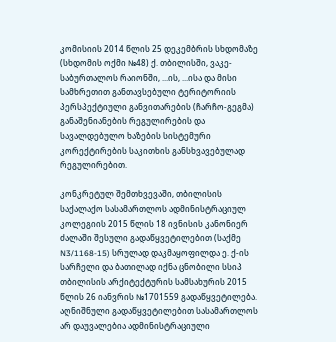კომისიის 2014 წლის 25 დეკემბრის სხდომაზე (სხდომის ოქმი №48) ქ. თბილისში, ვაკე-საბურთალოს რაიონში, ...ის, ...ისა და მისი სამხრეთით განთავსებული ტერიტორიის პერსპექტიული განვითარების (ჩარჩო-გეგმა) განაშენიანების რეგულირების და სავალდებულო ხაზების სისტემური კორექტირების საკითხის განსხვავებულად რეგულირებით.

კონკრეტულ შემთხვევაში, თბილისის საქალაქო სასამართლოს ადმინისტრაციულ კოლეგიის 2015 წლის 18 ივნისის კანონიერ ძალაში შესული გადაწყვეტილებით (საქმე N3/1168-15) სრულად დაკმაყოფილდა ე. ქ-ის სარჩელი და ბათილად იქნა ცნობილი სსიპ თბილისის არქიტექტურის სამსახურის 2015 წლის 26 იანვრის №1701559 გადაწყვეტილება. აღნიშნული გადაწყვეტილებით სასამართლოს არ დაუვალებია ადმინისტრაციული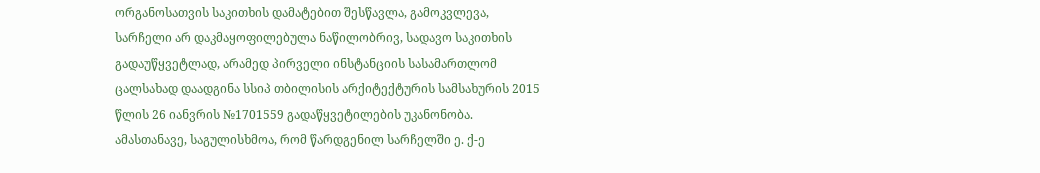ორგანოსათვის საკითხის დამატებით შესწავლა, გამოკვლევა, სარჩელი არ დაკმაყოფილებულა ნაწილობრივ, სადავო საკითხის გადაუწყვეტლად, არამედ პირველი ინსტანციის სასამართლომ ცალსახად დაადგინა სსიპ თბილისის არქიტექტურის სამსახურის 2015 წლის 26 იანვრის №1701559 გადაწყვეტილების უკანონობა. ამასთანავე, საგულისხმოა, რომ წარდგენილ სარჩელში ე. ქ-ე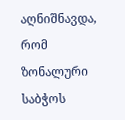აღნიშნავდა, რომ ზონალური საბჭოს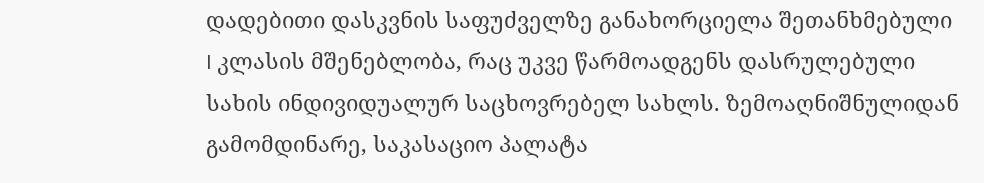დადებითი დასკვნის საფუძველზე განახორციელა შეთანხმებული I კლასის მშენებლობა, რაც უკვე წარმოადგენს დასრულებული სახის ინდივიდუალურ საცხოვრებელ სახლს. ზემოაღნიშნულიდან გამომდინარე, საკასაციო პალატა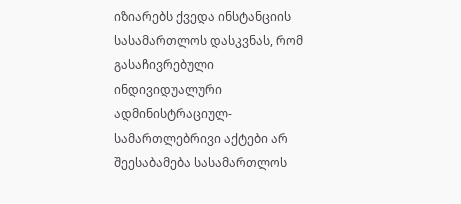იზიარებს ქვედა ინსტანციის სასამართლოს დასკვნას, რომ გასაჩივრებული ინდივიდუალური ადმინისტრაციულ-სამართლებრივი აქტები არ შეესაბამება სასამართლოს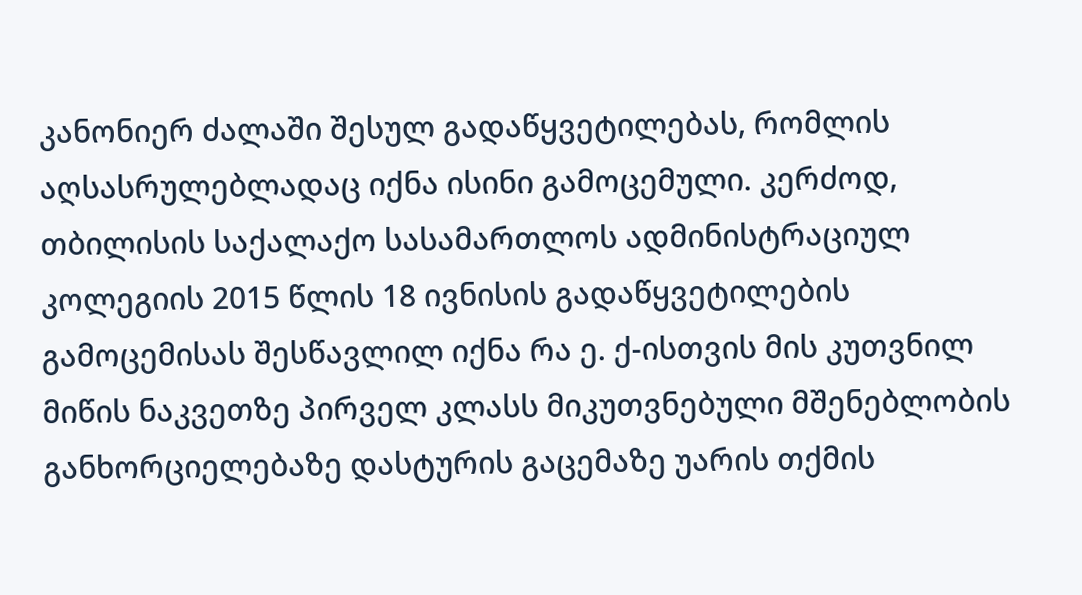კანონიერ ძალაში შესულ გადაწყვეტილებას, რომლის აღსასრულებლადაც იქნა ისინი გამოცემული. კერძოდ, თბილისის საქალაქო სასამართლოს ადმინისტრაციულ კოლეგიის 2015 წლის 18 ივნისის გადაწყვეტილების გამოცემისას შესწავლილ იქნა რა ე. ქ-ისთვის მის კუთვნილ მიწის ნაკვეთზე პირველ კლასს მიკუთვნებული მშენებლობის განხორციელებაზე დასტურის გაცემაზე უარის თქმის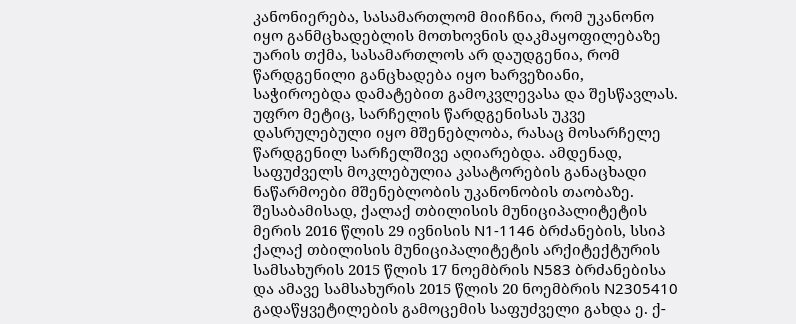კანონიერება, სასამართლომ მიიჩნია, რომ უკანონო იყო განმცხადებლის მოთხოვნის დაკმაყოფილებაზე უარის თქმა, სასამართლოს არ დაუდგენია, რომ წარდგენილი განცხადება იყო ხარვეზიანი, საჭიროებდა დამატებით გამოკვლევასა და შესწავლას. უფრო მეტიც, სარჩელის წარდგენისას უკვე დასრულებული იყო მშენებლობა, რასაც მოსარჩელე წარდგენილ სარჩელშივე აღიარებდა. ამდენად, საფუძველს მოკლებულია კასატორების განაცხადი ნაწარმოები მშენებლობის უკანონობის თაობაზე. შესაბამისად, ქალაქ თბილისის მუნიციპალიტეტის მერის 2016 წლის 29 ივნისის N1-1146 ბრძანების, სსიპ ქალაქ თბილისის მუნიციპალიტეტის არქიტექტურის სამსახურის 2015 წლის 17 ნოემბრის N583 ბრძანებისა და ამავე სამსახურის 2015 წლის 20 ნოემბრის N2305410 გადაწყვეტილების გამოცემის საფუძველი გახდა ე. ქ-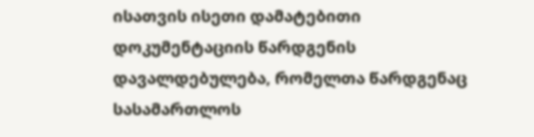ისათვის ისეთი დამატებითი დოკუმენტაციის წარდგენის დავალდებულება, რომელთა წარდგენაც სასამართლოს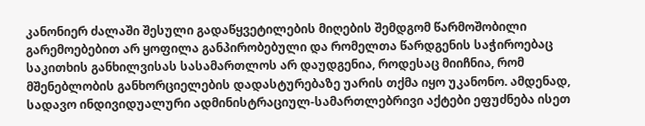კანონიერ ძალაში შესული გადაწყვეტილების მიღების შემდგომ წარმოშობილი გარემოებებით არ ყოფილა განპირობებული და რომელთა წარდგენის საჭიროებაც საკითხის განხილვისას სასამართლოს არ დაუდგენია, როდესაც მიიჩნია, რომ მშენებლობის განხორციელების დადასტურებაზე უარის თქმა იყო უკანონო. ამდენად, სადავო ინდივიდუალური ადმინისტრაციულ-სამართლებრივი აქტები ეფუძნება ისეთ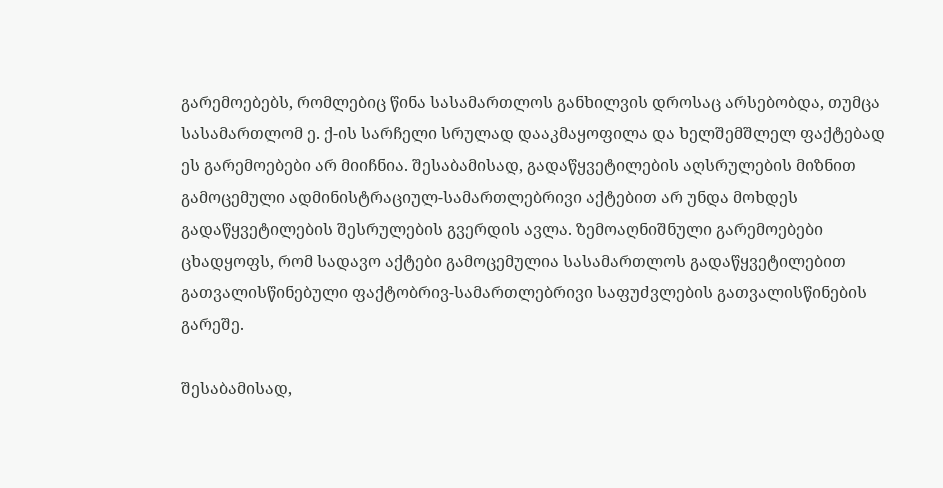გარემოებებს, რომლებიც წინა სასამართლოს განხილვის დროსაც არსებობდა, თუმცა სასამართლომ ე. ქ-ის სარჩელი სრულად დააკმაყოფილა და ხელშემშლელ ფაქტებად ეს გარემოებები არ მიიჩნია. შესაბამისად, გადაწყვეტილების აღსრულების მიზნით გამოცემული ადმინისტრაციულ-სამართლებრივი აქტებით არ უნდა მოხდეს გადაწყვეტილების შესრულების გვერდის ავლა. ზემოაღნიშნული გარემოებები ცხადყოფს, რომ სადავო აქტები გამოცემულია სასამართლოს გადაწყვეტილებით გათვალისწინებული ფაქტობრივ-სამართლებრივი საფუძვლების გათვალისწინების გარეშე.

შესაბამისად,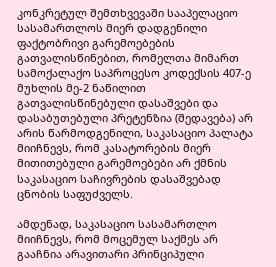კონკრეტულ შემთხვევაში სააპელაციო სასამართლოს მიერ დადგენილი ფაქტობრივი გარემოებების გათვალისწინებით, რომელთა მიმართ სამოქალაქო საპროცესო კოდექსის 407-ე მუხლის მე-2 ნაწილით გათვალისწინებული დასაშვები და დასაბუთებული პრეტენზია (შედავება) არ არის წარმოდგენილი, საკასაციო პალატა მიიჩნევს, რომ კასატორების მიერ მითითებული გარემოებები არ ქმნის საკასაციო საჩივრების დასაშვებად ცნობის საფუძველს.

ამდენად, საკასაციო სასამართლო მიიჩნევს, რომ მოცემულ საქმეს არ გააჩნია არავითარი პრინციპული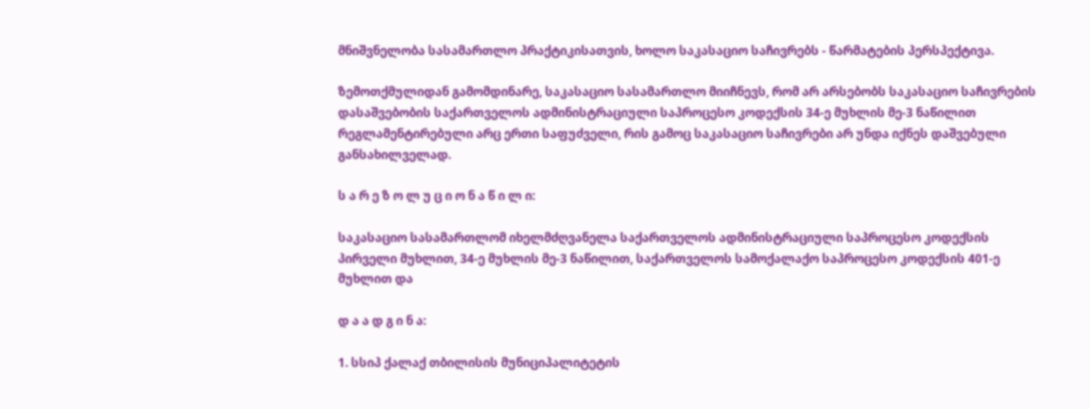მნიშვნელობა სასამართლო პრაქტიკისათვის, ხოლო საკასაციო საჩივრებს - წარმატების პერსპექტივა.

ზემოთქმულიდან გამომდინარე, საკასაციო სასამართლო მიიჩნევს, რომ არ არსებობს საკასაციო საჩივრების დასაშვებობის საქართველოს ადმინისტრაციული საპროცესო კოდექსის 34-ე მუხლის მე-3 ნაწილით რეგლამენტირებული არც ერთი საფუძველი, რის გამოც საკასაციო საჩივრები არ უნდა იქნეს დაშვებული განსახილველად.

ს ა რ ე ზ ო ლ უ ც ი ო ნ ა წ ი ლ ი:

საკასაციო სასამართლომ იხელმძღვანელა საქართველოს ადმინისტრაციული საპროცესო კოდექსის პირველი მუხლით, 34-ე მუხლის მე-3 ნაწილით, საქართველოს სამოქალაქო საპროცესო კოდექსის 401-ე მუხლით და

დ ა ა დ გ ი ნ ა:

1. სსიპ ქალაქ თბილისის მუნიციპალიტეტის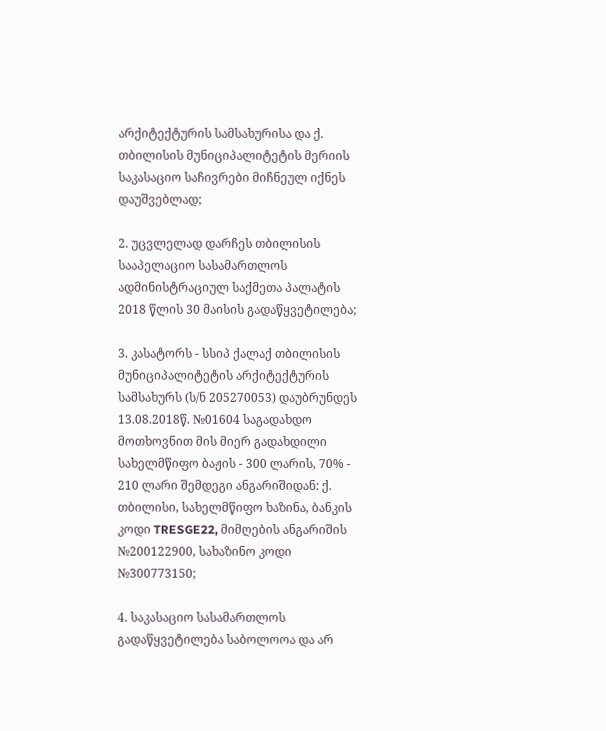არქიტექტურის სამსახურისა და ქ. თბილისის მუნიციპალიტეტის მერიის საკასაციო საჩივრები მიჩნეულ იქნეს დაუშვებლად;

2. უცვლელად დარჩეს თბილისის სააპელაციო სასამართლოს ადმინისტრაციულ საქმეთა პალატის 2018 წლის 30 მაისის გადაწყვეტილება;

3. კასატორს - სსიპ ქალაქ თბილისის მუნიციპალიტეტის არქიტექტურის სამსახურს (ს/ნ 205270053) დაუბრუნდეს 13.08.2018წ. №01604 საგადახდო მოთხოვნით მის მიერ გადახდილი სახელმწიფო ბაჟის - 300 ლარის, 70% - 210 ლარი შემდეგი ანგარიშიდან: ქ. თბილისი, სახელმწიფო ხაზინა, ბანკის კოდი TRESGE22, მიმღების ანგარიშის №200122900, სახაზინო კოდი №300773150;

4. საკასაციო სასამართლოს გადაწყვეტილება საბოლოოა და არ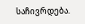საჩივრდება.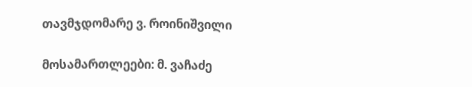თავმჯდომარე ვ. როინიშვილი

მოსამართლეები: მ. ვაჩაძე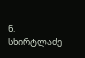ნ. სხირტლაძე